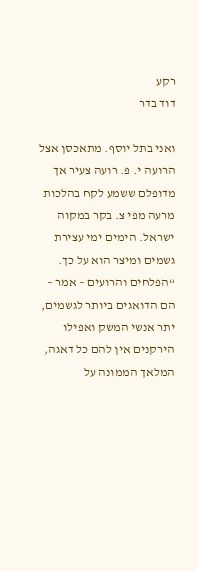רקע
דוד בדר

ואני בתל יוסף. מתאכסן אצל הרועה י. פ. רועה צעיר אך מדופלם ששמע לקח בהלכות מרעה מפי צ. בקר במקוה ישראל. הימים ימי עצירת גשמים ומיצר הוא על כך.  “הפלחים והרועים – אמר – הם הדואגים ביותר לגשמים, יתר אנשי המשק ואפילו הירקנים אין להם כל דאגה, המלאך הממונה על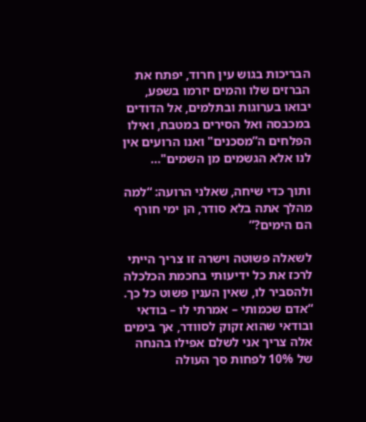הבריכות בגוש עין חרוד, יפתח את הברזים שלו והמים יזרמו בשפע, יבואו בערוגות ובתלמים, אל הדודים במכבסה ואל הסירים במטבח, ואילו הפלחים ה”מסכנים" ואנו הרועים אין לנו אלא הגשמים מן השמים"…

ותוך כדי שיחה, שאלני הרועה: “למה מהלך אתה בלא סודר, הן ימי חורף הם הימים?”

לשאלה פשוטה וישרה זו צריך הייתי לרכז את כל ידיעותי בחכמת הכלכלה ולהסביר לו, שאין הענין פשוט כל כך. “אדם שכמותי – אמרתי לו – בודאי ובודאי שהוא זקוק לסוודר, אך בימים אלה צריך אני לשלם אפילו בהנחה של 10% לפחות סך העולה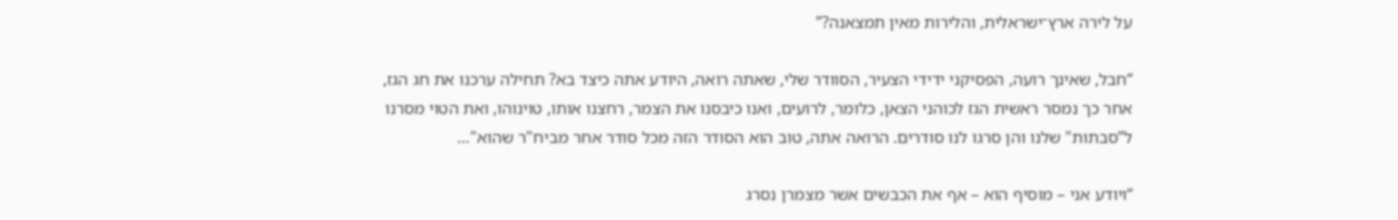על לירה ארץ־ישראלית, והלירות מאין תמצאנה?”

“חבל, שאינך רועה, הפסיקני ידידי הצעיר, הסוודר שלי, שאתה רואה, היודע אתה כיצד בא? תחילה ערכנו את חג הגז, אחר כך נמסר ראשית הגז לכוהני הצאן, כלומר, לרועים, ואנו כיבסנו את הצמר, רחצנו אותו, טוינוהו, ואת הטוי מסרנו ל”סבתות" שלנו והן סרגו לנו סודרים. הרואה אתה, טוב הוא הסודר הזה מכל סודר אחר מביח"ר שהוא"…

“ויודע אני – מוסיף הוא – אף את הכבשים אשר מצמרן נסרג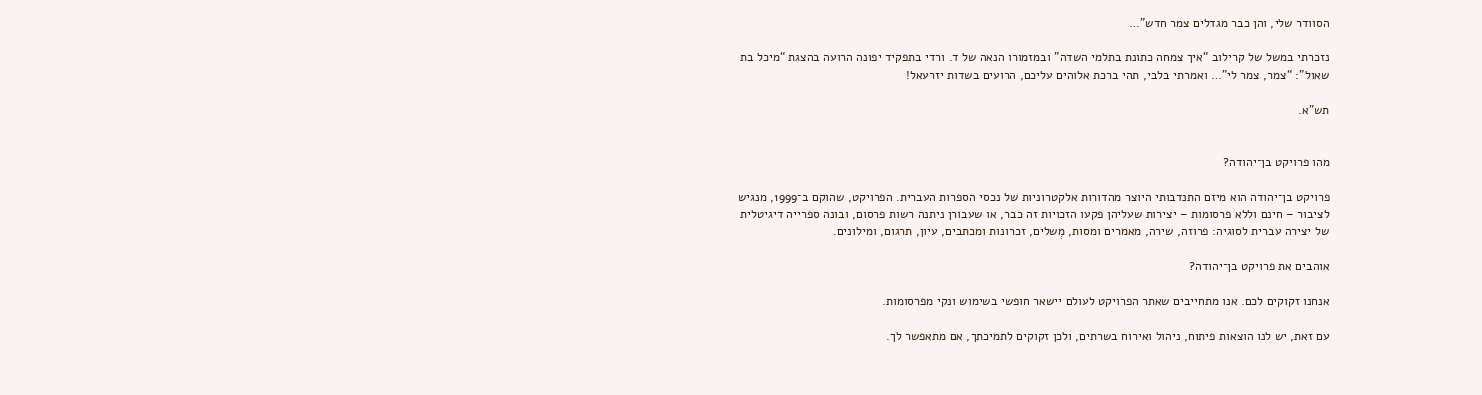הסוודר שלי, והן כבר מגדלים צמר חדש”…

נזכרתי במשל של קרילוב “איך צמחה כתונת בתלמי השדה” ובמזמורו הנאה של ד. ורדי בתפקיד יפונה הרועה בהצגת “מיכל בת שאול”: “צמר, צמר לי”… ואמרתי בלבי, תהי ברכת אלוהים עליכם, הרועים בשדות יזרעאל!

תש"א.


מהו פרויקט בן־יהודה?

פרויקט בן־יהודה הוא מיזם התנדבותי היוצר מהדורות אלקטרוניות של נכסי הספרות העברית. הפרויקט, שהוקם ב־1999, מנגיש לציבור – חינם וללא פרסומות – יצירות שעליהן פקעו הזכויות זה כבר, או שעבורן ניתנה רשות פרסום, ובונה ספרייה דיגיטלית של יצירה עברית לסוגיה: פרוזה, שירה, מאמרים ומסות, מְשלים, זכרונות ומכתבים, עיון, תרגום, ומילונים.

אוהבים את פרויקט בן־יהודה?

אנחנו זקוקים לכם. אנו מתחייבים שאתר הפרויקט לעולם יישאר חופשי בשימוש ונקי מפרסומות.

עם זאת, יש לנו הוצאות פיתוח, ניהול ואירוח בשרתים, ולכן זקוקים לתמיכתך, אם מתאפשר לך.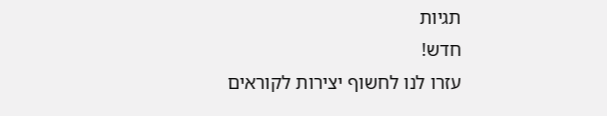תגיות
חדש!
עזרו לנו לחשוף יצירות לקוראים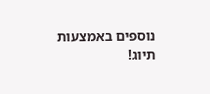נוספים באמצעות תיוג!